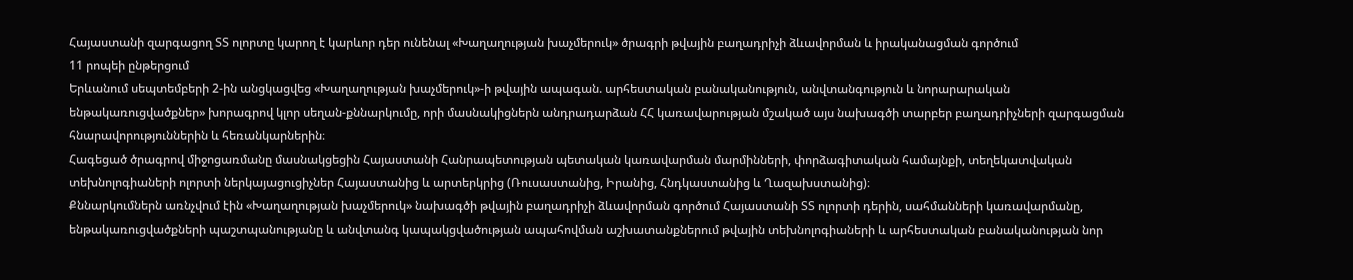Հայաստանի զարգացող ՏՏ ոլորտը կարող է կարևոր դեր ունենալ «Խաղաղության խաչմերուկ» ծրագրի թվային բաղադրիչի ձևավորման և իրականացման գործում
11 րոպեի ընթերցում
Երևանում սեպտեմբերի 2-ին անցկացվեց «Խաղաղության խաչմերուկ»-ի թվային ապագան. արհեստական բանականություն, անվտանգություն և նորարարական ենթակառուցվածքներ» խորագրով կլոր սեղան-քննարկումը, որի մասնակիցներն անդրադարձան ՀՀ կառավարության մշակած այս նախագծի տարբեր բաղադրիչների զարգացման հնարավորություններին և հեռանկարներին։
Հագեցած ծրագրով միջոցառմանը մասնակցեցին Հայաստանի Հանրապետության պետական կառավարման մարմինների, փորձագիտական համայնքի, տեղեկատվական տեխնոլոգիաների ոլորտի ներկայացուցիչներ Հայաստանից և արտերկրից (Ռուսաստանից, Իրանից, Հնդկաստանից և Ղազախստանից)։
Քննարկումներն առնչվում էին «Խաղաղության խաչմերուկ» նախագծի թվային բաղադրիչի ձևավորման գործում Հայաստանի ՏՏ ոլորտի դերին, սահմանների կառավարմանը, ենթակառուցվածքների պաշտպանությանը և անվտանգ կապակցվածության ապահովման աշխատանքներում թվային տեխնոլոգիաների և արհեստական բանականության նոր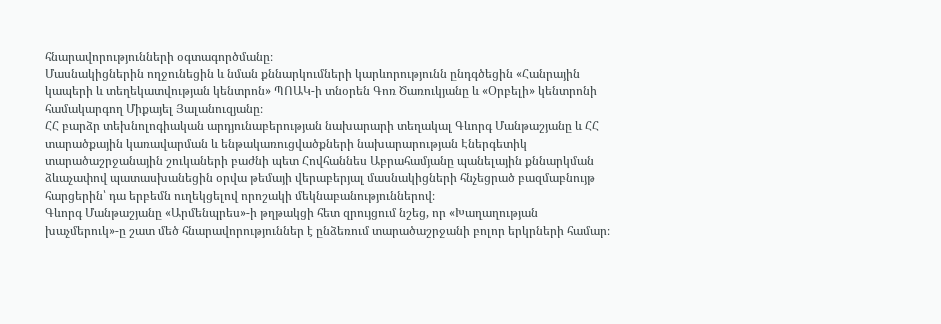հնարավորությունների օգտագործմանը։
Մասնակիցներին ողջունեցին և նման քննարկումների կարևորությունն ընդգծեցին «Հանրային կապերի և տեղեկատվության կենտրոն» ՊՈԱԿ-ի տնօրեն Գոռ Ծառուկյանը և «Օրբելի» կենտրոնի համակարգող Միքայել Յալանուզյանը։
ՀՀ բարձր տեխնոլոգիական արդյունաբերության նախարարի տեղակալ Գևորգ Մանթաշյանը և ՀՀ տարածքային կառավարման և ենթակառուցվածքների նախարարության Էներգետիկ տարածաշրջանային շուկաների բաժնի պետ Հովհաննես Աբրահամյանը պանելային քննարկման ձևաչափով պատասխանեցին օրվա թեմայի վերաբերյալ մասնակիցների հնչեցրած բազմաբնույթ հարցերին՝ դա երբեմն ուղեկցելով որոշակի մեկնաբանություններով։
Գևորգ Մանթաշյանը «Արմենպրես»-ի թղթակցի հետ զրույցում նշեց, որ «Խաղաղության խաչմերուկ»-ը շատ մեծ հնարավորություններ է ընձեռում տարածաշրջանի բոլոր երկրների համար։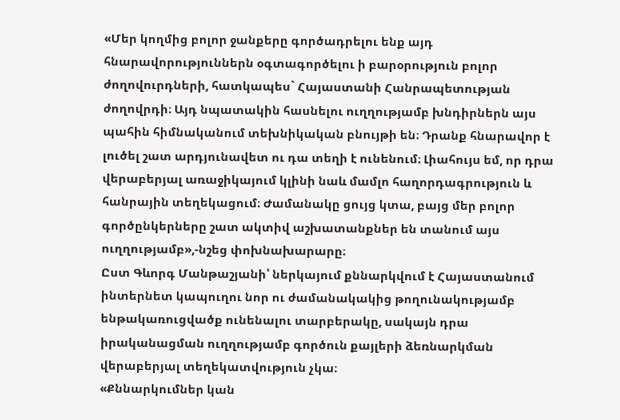«Մեր կողմից բոլոր ջանքերը գործադրելու ենք այդ հնարավորություններն օգտագործելու ի բարօրություն բոլոր ժողովուրդների, հատկապես` Հայաստանի Հանրապետության ժողովրդի։ Այդ նպատակին հասնելու ուղղությամբ խնդիրներն այս պահին հիմնականում տեխնիկական բնույթի են։ Դրանք հնարավոր է լուծել շատ արդյունավետ ու դա տեղի է ունենում։ Լիահույս եմ, որ դրա վերաբերյալ առաջիկայում կլինի նաև մամլո հաղորդագրություն և հանրային տեղեկացում։ Ժամանակը ցույց կտա, բայց մեր բոլոր գործընկերները շատ ակտիվ աշխատանքներ են տանում այս ուղղությամբ»,-նշեց փոխնախարարը։
Ըստ Գևորգ Մանթաշյանի՝ ներկայում քննարկվում է Հայաստանում ինտերնետ կապուղու նոր ու ժամանակակից թողունակությամբ ենթակառուցվածք ունենալու տարբերակը, սակայն դրա իրականացման ուղղությամբ գործուն քայլերի ձեռնարկման վերաբերյալ տեղեկատվություն չկա։
«Քննարկումներ կան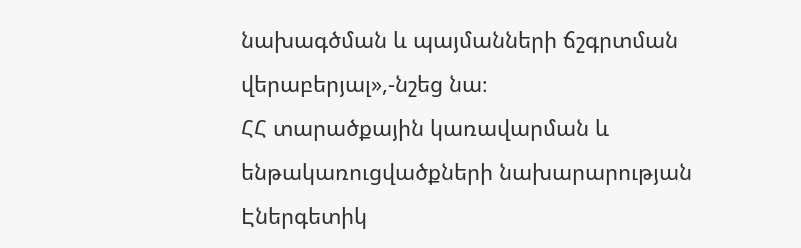նախագծման և պայմանների ճշգրտման վերաբերյալ»,-նշեց նա։
ՀՀ տարածքային կառավարման և ենթակառուցվածքների նախարարության Էներգետիկ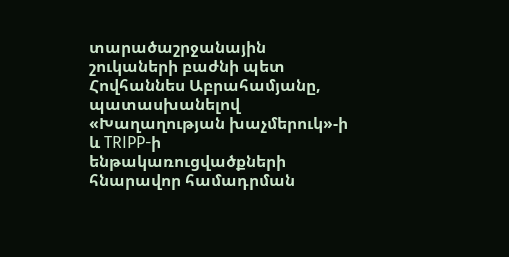տարածաշրջանային շուկաների բաժնի պետ Հովհաննես Աբրահամյանը, պատասխանելով «Խաղաղության խաչմերուկ»-ի և TRIPP-ի ենթակառուցվածքների հնարավոր համադրման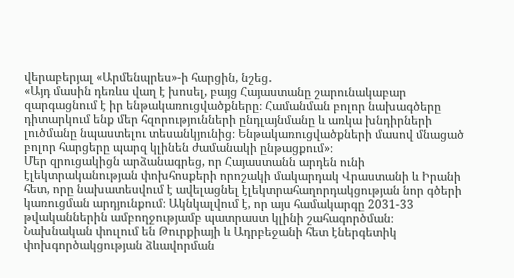վերաբերյալ «Արմենպրես»-ի հարցին, նշեց․
«Այդ մասին դեռևս վաղ է խոսել, բայց Հայաստանը շարունակաբար զարգացնում է իր ենթակառուցվածքները։ Համանման բոլոր նախագծերը դիտարկում ենք մեր հզորությունների ընդլայնմանը և առկա խնդիրների լուծմանը նպաստելու տեսանկյունից։ Ենթակառուցվածքների մասով մնացած բոլոր հարցերը պարզ կլինեն ժամանակի ընթացքում»։
Մեր զրուցակիցն արձանագրեց, որ Հայաստանն արդեն ունի էլեկտրականության փոխհոսքերի որոշակի մակարդակ Վրաստանի և Իրանի հետ, որը նախատեսվում է ավելացնել էլեկտրահաղորդակցության նոր գծերի կառուցման արդյունքում։ Ակնկալվում է, որ այս համակարգը 2031-33 թվականներին ամբողջությամբ պատրաստ կլինի շահագործման։
Նախնական փուլում են Թուրքիայի և Ադրբեջանի հետ էներգետիկ փոխգործակցության ձևավորման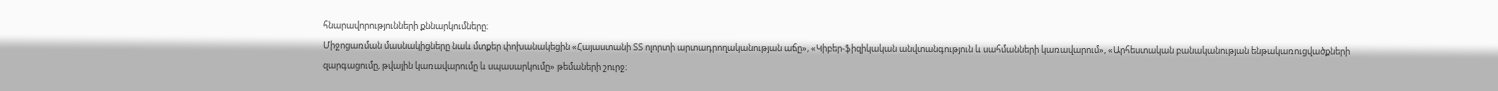հնարավորությունների քննարկումները։
Միջոցառման մասնակիցները նաև մտքեր փոխանակեցին «Հայաստանի ՏՏ ոլորտի արտադրողականության աճը», «Կիբեր-ֆիզիկական անվտանգություն և սահմանների կառավարում», «Արհեստական բանականության ենթակառուցվածքների զարգացումը, թվային կառավարումը և սպասարկումը» թեմաների շուրջ։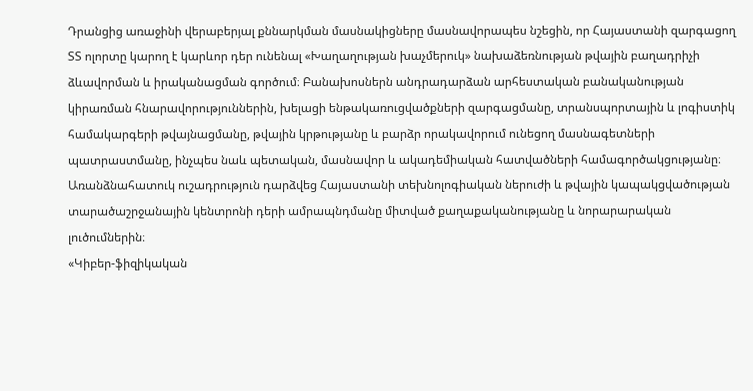Դրանցից առաջինի վերաբերյալ քննարկման մասնակիցները մասնավորապես նշեցին, որ Հայաստանի զարգացող ՏՏ ոլորտը կարող է կարևոր դեր ունենալ «Խաղաղության խաչմերուկ» նախաձեռնության թվային բաղադրիչի ձևավորման և իրականացման գործում։ Բանախոսներն անդրադարձան արհեստական բանականության կիրառման հնարավորություններին, խելացի ենթակառուցվածքների զարգացմանը, տրանսպորտային և լոգիստիկ համակարգերի թվայնացմանը, թվային կրթությանը և բարձր որակավորում ունեցող մասնագետների պատրաստմանը, ինչպես նաև պետական, մասնավոր և ակադեմիական հատվածների համագործակցությանը։ Առանձնահատուկ ուշադրություն դարձվեց Հայաստանի տեխնոլոգիական ներուժի և թվային կապակցվածության տարածաշրջանային կենտրոնի դերի ամրապնդմանը միտված քաղաքականությանը և նորարարական լուծումներին։
«Կիբեր-ֆիզիկական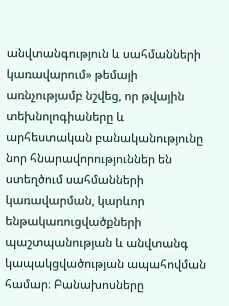անվտանգություն և սահմանների կառավարում» թեմայի առնչությամբ նշվեց, որ թվային տեխնոլոգիաները և արհեստական բանականությունը նոր հնարավորություններ են ստեղծում սահմանների կառավարման, կարևոր ենթակառուցվածքների պաշտպանության և անվտանգ կապակցվածության ապահովման համար։ Բանախոսները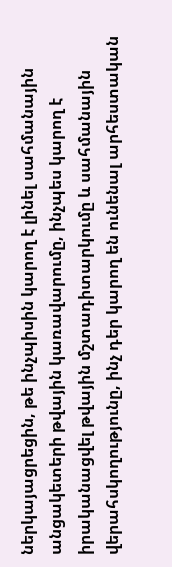ներկայացրեցին, թե ինչպիսին կարող է լինել սահմանային անցակետերի թվային կառավարումը, ինչպես կարող է իրականացվել թվային մշտադիտարկումը և սահմանային վերահսկողությունը, ինչ դեր կարող են ունենալ արհեստական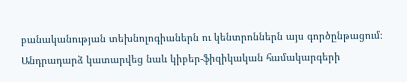բանականության տեխնոլոգիաներն ու կենտրոններն այս գործընթացում։
Անդրադարձ կատարվեց նաև կիբեր-ֆիզիկական համակարգերի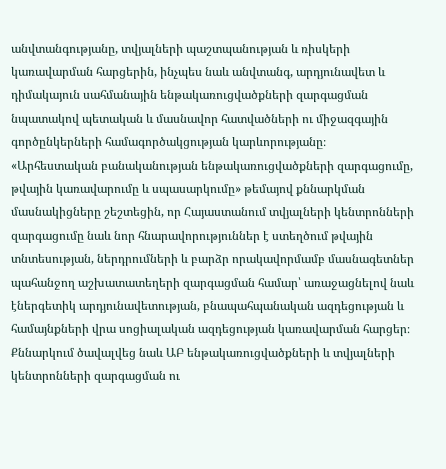անվտանգությանը, տվյալների պաշտպանության և ռիսկերի կառավարման հարցերին, ինչպես նաև անվտանգ, արդյունավետ և դիմակայուն սահմանային ենթակառուցվածքների զարգացման նպատակով պետական և մասնավոր հատվածների ու միջազգային գործընկերների համագործակցության կարևորությանը։
«Արհեստական բանականության ենթակառուցվածքների զարգացումը, թվային կառավարումը և սպասարկումը» թեմայով քննարկման մասնակիցները շեշտեցին, որ Հայաստանում տվյալների կենտրոնների զարգացումը նաև նոր հնարավորություններ է ստեղծում թվային տնտեսության, ներդրումների և բարձր որակավորմամբ մասնագետներ պահանջող աշխատատեղերի զարգացման համար՝ առաջացնելով նաև էներգետիկ արդյունավետության, բնապահպանական ազդեցության և համայնքների վրա սոցիալական ազդեցության կառավարման հարցեր։
Քննարկում ծավալվեց նաև ԱԲ ենթակառուցվածքների և տվյալների կենտրոնների զարգացման ու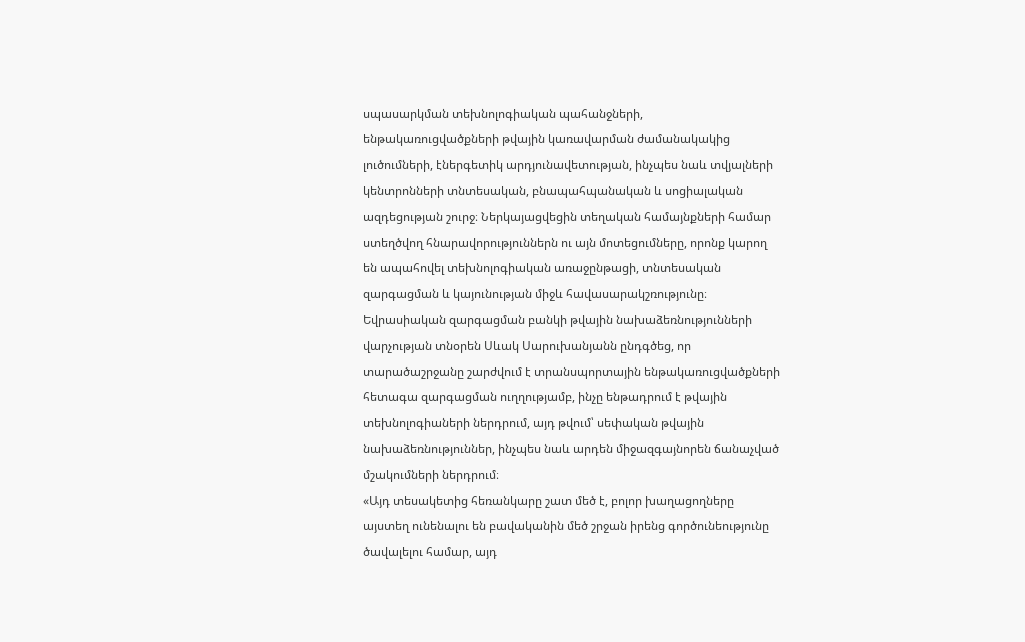սպասարկման տեխնոլոգիական պահանջների, ենթակառուցվածքների թվային կառավարման ժամանակակից լուծումների, էներգետիկ արդյունավետության, ինչպես նաև տվյալների կենտրոնների տնտեսական, բնապահպանական և սոցիալական ազդեցության շուրջ։ Ներկայացվեցին տեղական համայնքների համար ստեղծվող հնարավորություններն ու այն մոտեցումները, որոնք կարող են ապահովել տեխնոլոգիական առաջընթացի, տնտեսական զարգացման և կայունության միջև հավասարակշռությունը։
Եվրասիական զարգացման բանկի թվային նախաձեռնությունների վարչության տնօրեն Սևակ Սարուխանյանն ընդգծեց, որ տարածաշրջանը շարժվում է տրանսպորտային ենթակառուցվածքների հետագա զարգացման ուղղությամբ, ինչը ենթադրում է թվային տեխնոլոգիաների ներդրում, այդ թվում՝ սեփական թվային նախաձեռնություններ, ինչպես նաև արդեն միջազգայնորեն ճանաչված մշակումների ներդրում։
«Այդ տեսակետից հեռանկարը շատ մեծ է, բոլոր խաղացողները այստեղ ունենալու են բավականին մեծ շրջան իրենց գործունեությունը ծավալելու համար, այդ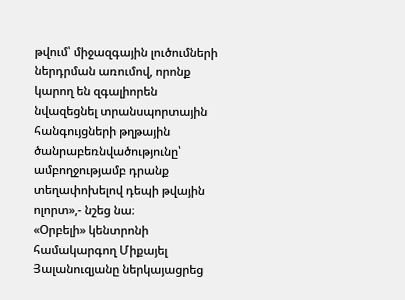թվում՝ միջազգային լուծումների ներդրման առումով, որոնք կարող են զգալիորեն նվազեցնել տրանսպորտային հանգույցների թղթային ծանրաբեռնվածությունը՝ ամբողջությամբ դրանք տեղափոխելով դեպի թվային ոլորտ»,- նշեց նա։
«Օրբելի» կենտրոնի համակարգող Միքայել Յալանուզյանը ներկայացրեց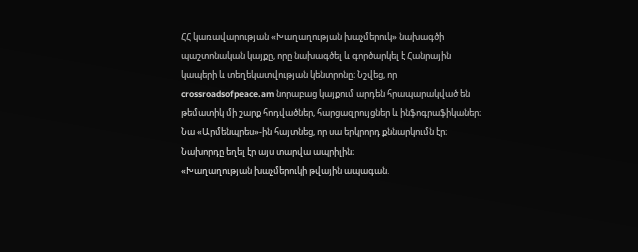ՀՀ կառավարության «Խաղաղության խաչմերուկ» նախագծի պաշտոնական կայքը, որը նախագծել և գործարկել է Հանրային կապերի և տեղեկատվության կենտրոնը։ Նշվեց, որ crossroadsofpeace.am նորաբաց կայքում արդեն հրապարակված են թեմատիկ մի շարք հոդվածներ, հարցազրույցներ և ինֆոգրաֆիկաներ։
Նա «Արմենպրես»-ին հայտնեց, որ սա երկրորդ քննարկումն էր։ Նախորդը եղել էր այս տարվա ապրիլին։
«Խաղաղության խաչմերուկի թվային ապագան.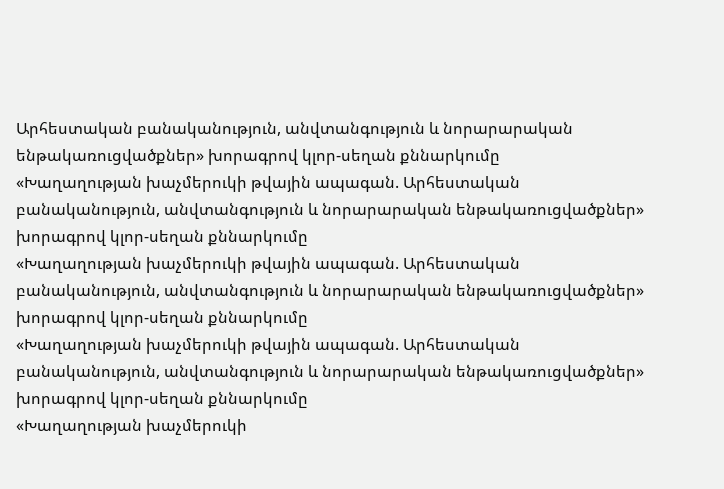Արհեստական բանականություն, անվտանգություն և նորարարական ենթակառուցվածքներ» խորագրով կլոր-սեղան քննարկումը
«Խաղաղության խաչմերուկի թվային ապագան. Արհեստական բանականություն, անվտանգություն և նորարարական ենթակառուցվածքներ» խորագրով կլոր-սեղան քննարկումը
«Խաղաղության խաչմերուկի թվային ապագան. Արհեստական բանականություն, անվտանգություն և նորարարական ենթակառուցվածքներ» խորագրով կլոր-սեղան քննարկումը
«Խաղաղության խաչմերուկի թվային ապագան. Արհեստական բանականություն, անվտանգություն և նորարարական ենթակառուցվածքներ» խորագրով կլոր-սեղան քննարկումը
«Խաղաղության խաչմերուկի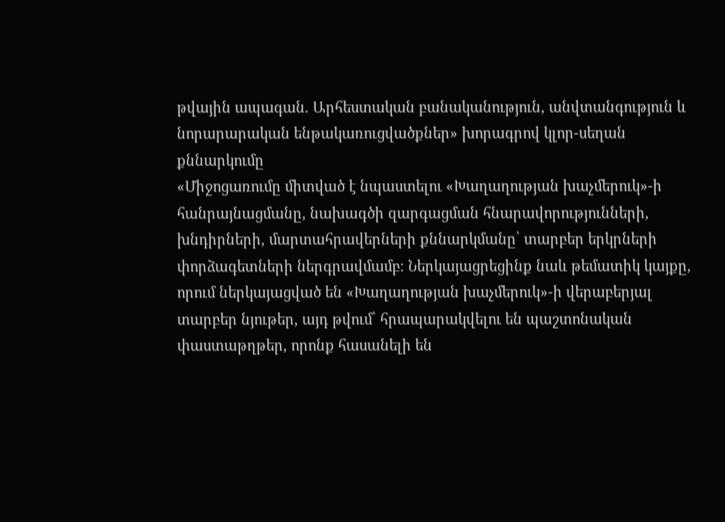թվային ապագան. Արհեստական բանականություն, անվտանգություն և նորարարական ենթակառուցվածքներ» խորագրով կլոր-սեղան քննարկումը
«Միջոցառումը միտված է նպաստելու «Խաղաղության խաչմերուկ»-ի հանրայնացմանը, նախագծի զարգացման հնարավորությունների, խնդիրների, մարտահրավերների քննարկմանը՝ տարբեր երկրների փորձագետների ներգրավմամբ։ Ներկայացրեցինք նաև թեմատիկ կայքը, որում ներկայացված են «Խաղաղության խաչմերուկ»-ի վերաբերյալ տարբեր նյութեր, այդ թվում՝ հրապարակվելու են պաշտոնական փաստաթղթեր, որոնք հասանելի են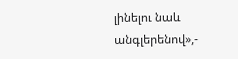լինելու նաև անգլերենով»,-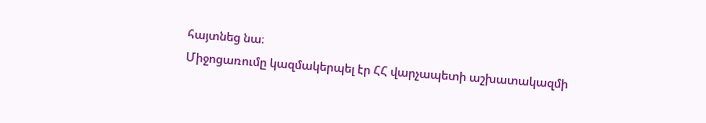հայտնեց նա։
Միջոցառումը կազմակերպել էր ՀՀ վարչապետի աշխատակազմի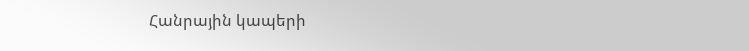Հանրային կապերի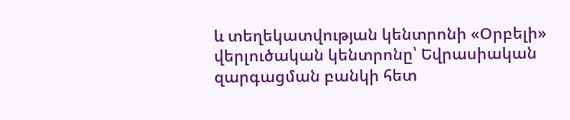և տեղեկատվության կենտրոնի «Օրբելի» վերլուծական կենտրոնը՝ Եվրասիական զարգացման բանկի հետ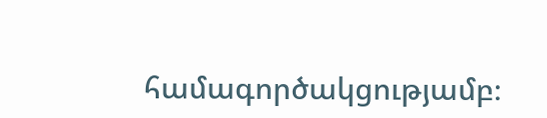համագործակցությամբ։